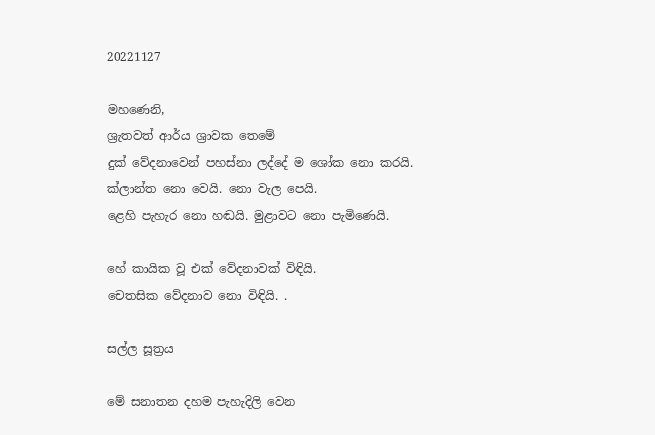20221127

මහණෙනි,
ශ්‍රැතවත් ආර්ය ශ්‍රාවක තෙමේ
දුක් වේදනාවෙන් පහස්නා ලද්දේ ම ශෝක නො කරයි.
ක්ලාන්ත නො වෙයි. නො වැල පෙයි.
ළෙහි පැහැර නො හඬයි. මුළාවට නො පැමිණෙයි.

හේ කායික වූ එක් වේදනාවක් විඳියි.
චෙතසික වේදනාව නො විඳියි. .

සල්ල සූත්‍රය

මේ සනාතන දහම පැහැදිලි වෙන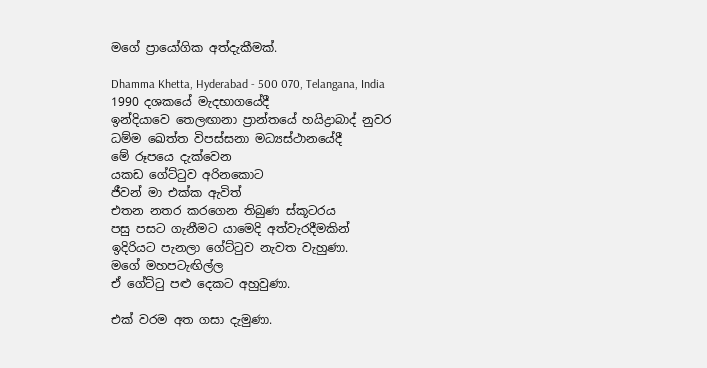මගේ ප්‍රායෝගික අත්දැකීමක්.

Dhamma Khetta, Hyderabad - 500 070, Telangana, India
1990 දශකයේ මැදභාගයේදී
ඉන්දියාවෙ තෙලඟානා ප්‍රාන්තයේ හයිද්‍රාබාද් නුවර
ධම්ම ඛෙත්ත විපස්සනා මධ්‍යස්ථානයේදී
මේ රූපයෙ දැක්වෙන
යකඩ ගේට්ටුව අරිනකොට
ජීවන් මා එක්ක ඇවිත්
එතන නතර කරගෙන තිබුණ ස්කූටරය
පසු පසට ගැනීමට යාමෙදි අත්වැරදීමකින්
ඉදිරියට පැනලා ගේට්ටුව නැවත වැහුණා.
මගේ මහපටැඟිල්ල
ඒ ගේට්ටු පළු දෙකට අහුවුණා.

එක් වරම අත ගසා දැමුණා.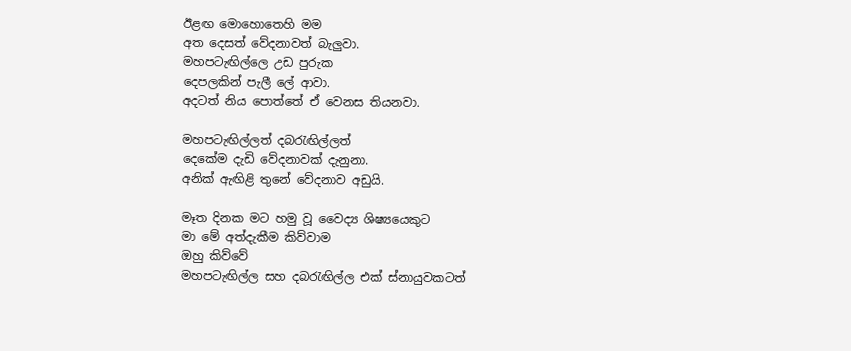ඊළඟ මොහොතෙහි මම
අත දෙසත් වේදනාවත් බැලුවා.
මහපටැඟිල්ලෙ උඩ පුරුක
දෙපලකින් පැලී ලේ ආවා.
අදටත් නිය පොත්තේ ඒ වෙනස තියනවා.

මහපටැඟිල්ලත් දබරැඟිල්ලත්
දෙකේම දැඩි වේදනාවක් දැනුනා.
අනික් ඇඟිළි තුනේ වේදනාව අඩුයි.

මෑත දිනක මට හමු වූ වෛද්‍ය ශිෂ්‍යයෙකුට
මා මේ අත්දැකීම කිව්වාම
ඔහු කිව්වේ
මහපටැඟිල්ල සහ දබරැඟිල්ල එක් ස්නායුවකටත්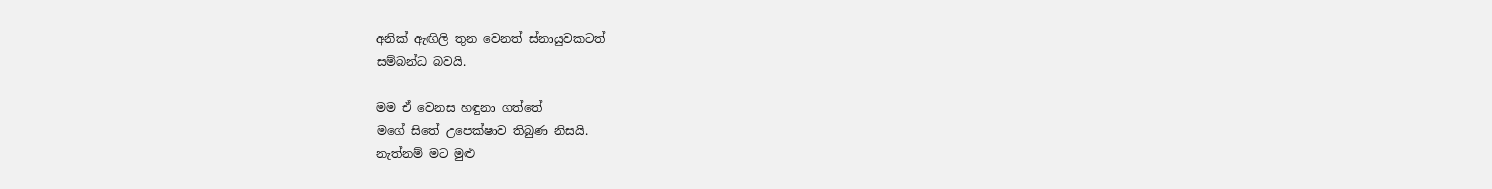අනික් ඇඟිලි තුන වෙනත් ස්නායුවකටත්
සම්බන්ධ බවයි.

මම ඒ වෙනස හඳුනා ගත්තේ
මගේ සිතේ උපෙක්ෂාව තිබුණ නිසයි.
නැත්නම් මට මුළු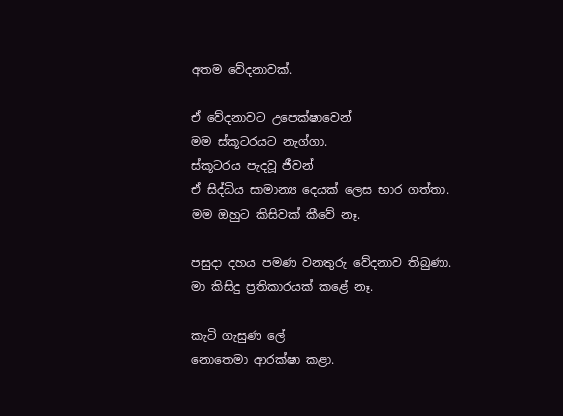අතම වේදනාවක්.

ඒ වේදනාවට උපෙක්ෂාවෙන්
මම ස්කූටරයට නැග්ගා.
ස්කූටරය පැදවූ ජීවන්
ඒ සිද්ධිය සාමාන්‍ය දෙයක් ලෙස භාර ගත්තා.
මම ඔහුට කිසිවක් කීවේ නෑ.

පසුදා දහය පමණ වනතුරු වේදනාව තිබුණා.
මා කිසිදු ප්‍රතිකාරයක් කළේ නෑ.

කැටි ගැසුණ ලේ
නොතෙමා ආරක්ෂා කළා.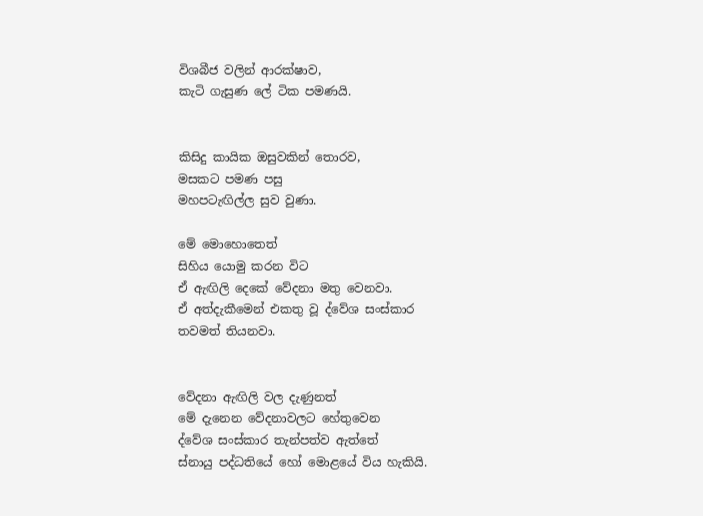විශබීජ වලින් ආරක්ෂාව,
කැටි ගැසුණ ලේ ටික පමණයි.


කිසිදු කායික ඔසුවකින් තොරව,
මසකට පමණ පසු
මහපටැඟිල්ල සුව වුණා.

මේ මොහොතෙත්
සිහිය යොමු කරන විට
ඒ ඇඟිලි දෙකේ වේදනා මතු වෙනවා.
ඒ අත්දැකීමෙන් එකතු වූ ද්වේශ සංස්කාර
තවමත් තියනවා.


වේදනා ඇඟිලි වල දැණුනත්
මේ දැනෙන වේදනාවලට හේතුවෙන
ද්වේශ සංස්කාර තැන්පත්ව ඇත්තේ
ස්නායු පද්ධතියේ හෝ මොළයේ විය හැකියි.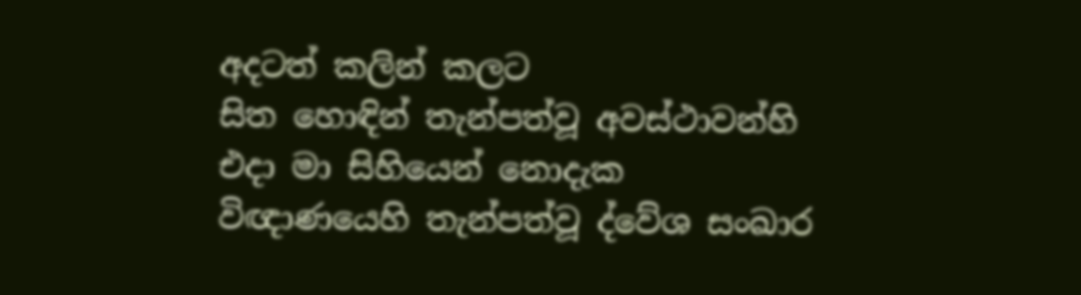අදටත් කලින් කලට
සිත හොඳින් තැන්පත්වූ අවස්ථාවන්හි
එදා මා සිහියෙන් නොදැක
විඥාණයෙහි තැන්පත්වූ ද්වේශ සංඛාර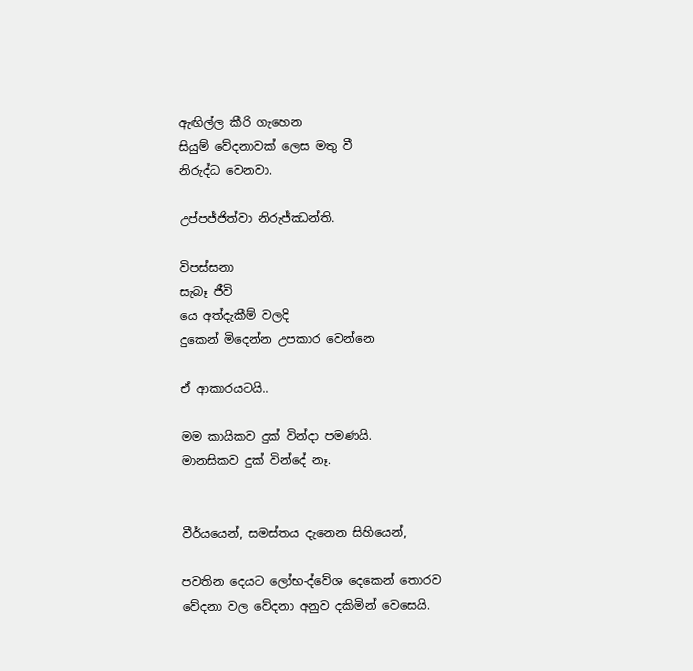ඇඟිල්ල කීරි ගැහෙන
සියුම් වේදනාවක් ලෙස මතු වී
නිරුද්ධ වෙනවා.

උප්පජ්ජිත්වා නිරුජ්ඣන්ති.

විපස්සනා
සැබෑ ජීවි
යෙ අත්දැකීම් වලදි
දුකෙන් මිදෙන්න උපකාර වෙන්නෙ

ඒ ආකාරයටයි..

මම කායිකව දුක් වින්දා පමණයි.
මානසිකව දුක් වින්දේ නෑ.


වීර්යයෙන්, සමස්තය දැනෙන සිහියෙන්,

පවතින දෙයට ලෝභ-ද්වේශ දෙකෙන් තොරව
වේදනා වල වේදනා අනුව දකිමින් වෙසෙයි.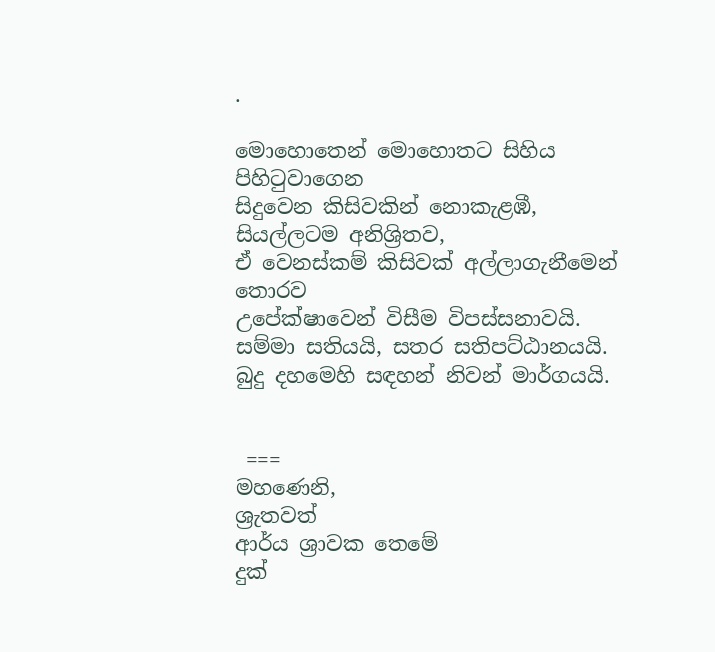.

මොහොතෙන් මොහොතට සිහිය පිහිටුවාගෙන
සිදුවෙන කිසිවකින් නොකැළඹී,
සියල්ලටම අනිශ්‍රිතව,
ඒ වෙනස්කම් කිසිවක් අල්ලාගැනීමෙන් තොරව
උපේක්ෂාවෙන් විසීම විපස්සනාවයි.
සම්මා සතියයි, සතර සතිපට්ඨානයයි.
බුදු දහමෙහි සඳහන් නිවන් මාර්ගයයි.


 ===
මහණෙනි,
ශ්‍රැතවත්
ආර්ය ශ්‍රාවක තෙමේ
දුක්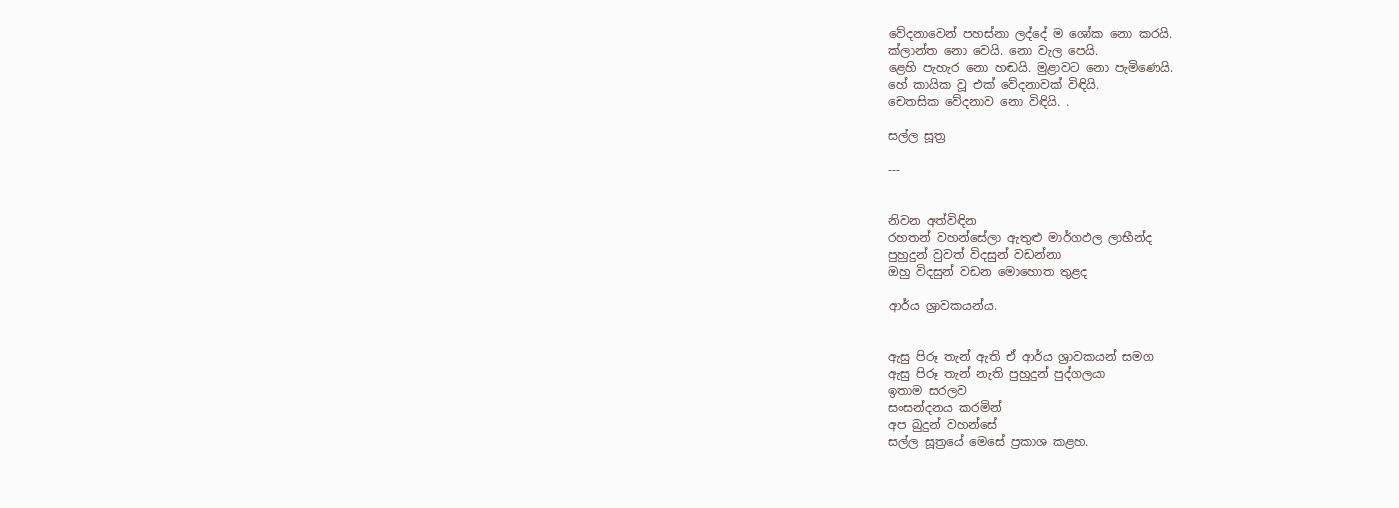වේදනාවෙන් පහස්නා ලද්දේ ම ශෝක නො කරයි.
ක්ලාන්ත නො වෙයි. නො වැල පෙයි.
ළෙහි පැහැර නො හඬයි. මුළාවට නො පැමිණෙයි.
හේ කායික වූ එක් වේදනාවක් විඳියි.
චෙතසික වේදනාව නො විඳියි. .

සල්ල සූත්‍ර

---


නිවන අත්විඳින
රහතන් වහන්සේලා ඇතුළු මාර්ගඵල ලාභීන්ද
පුහුදුන් වුවත් විදසුන් වඩන්නා
ඔහු විදසුන් වඩන මොහොත තුළද

ආර්ය ශ්‍රාවකයන්ය.


ඇසු පිරූ තැන් ඇති ඒ ආර්ය ශ්‍රාවකයන් සමග
ඇසු පිරූ තැන් නැති පුහුදුන් පුද්ගලයා
ඉතාම සරලව
සංසන්දනය කරමින්
අප බුදුන් වහන්සේ
සල්ල සූත්‍රයේ මෙසේ ප්‍රකාශ කළහ.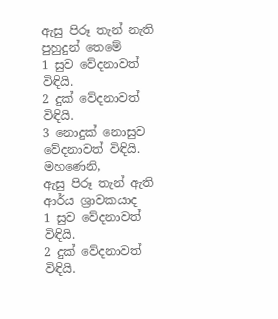ඇසු පිරූ තැන් නැති පුහුදුන් තෙමේ
1 සුව වේදනාවත් විඳියි.
2 දුක් වේදනාවත් විඳියි.
3 නොදුක් නොසුව වේදනාවත් විඳියි.
මහණෙනි,
ඇසු පිරූ තැන් ඇති ආර්ය ශ්‍රාවකයාද
1 සුව වේදනාවත් විඳියි.
2 දුක් වේදනාවත් විඳියි.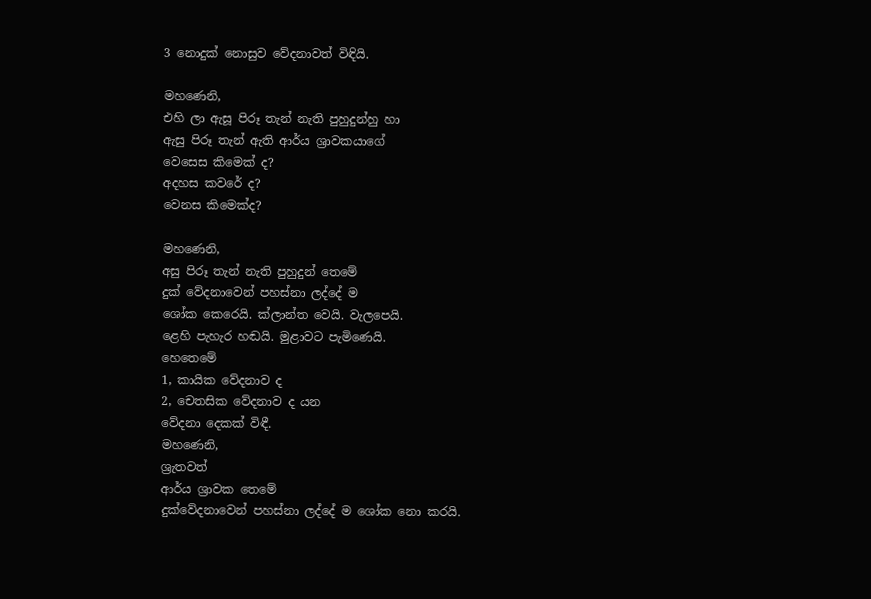3 නොදුක් නොසුව වේදනාවත් විඳියි.

මහණෙනි,
එහි ලා ඇසූ පිරූ තැන් නැති පුහුදුන්හු හා
ඇසු පිරූ තැන් ඇති ආර්ය ශ්‍රාවකයාගේ
වෙසෙස කිමෙක් ද?
අදහස කවරේ ද?
වෙනස කිමෙක්ද?

මහණෙනි,
අසු පිරූ තැන් නැති පුහුදුන් තෙමේ
දුක් වේදනාවෙන් පහස්නා ලද්දේ ම
ශෝක කෙරෙයි. ක්ලාන්ත වෙයි. වැලපෙයි.
ළෙහි පැහැර හඬයි. මුළාවට පැමිණෙයි.
හෙතෙමේ
1, කායික වේදනාව ද
2, චෙතසික වේදනාව ද යන
වේදනා දෙකක් විඳී.
මහණෙනි,
ශ්‍රැතවත්
ආර්ය ශ්‍රාවක තෙමේ
දුක්වේදනාවෙන් පහස්නා ලද්දේ ම ශෝක නො කරයි.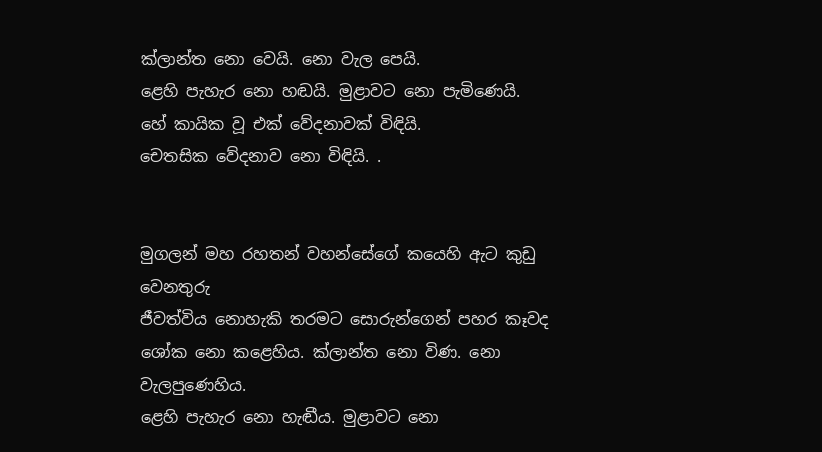ක්ලාන්ත නො වෙයි. නො වැල පෙයි.
ළෙහි පැහැර නො හඬයි. මුළාවට නො පැමිණෙයි.
හේ කායික වූ එක් වේදනාවක් විඳියි.
චෙතසික වේදනාව නො විඳියි. .


මුගලන් මහ රහතන් වහන්සේගේ කයෙහි ඇට කුඩු වෙනතුරු
ජීවත්විය නොහැකි තරමට සොරුන්ගෙන් පහර කෑවද
ශෝක නො කළෙහිය. ක්ලාන්ත නො විණ. නො වැලපුණෙහිය.
ළෙහි පැහැර නො හැඬීය. මුළාවට නො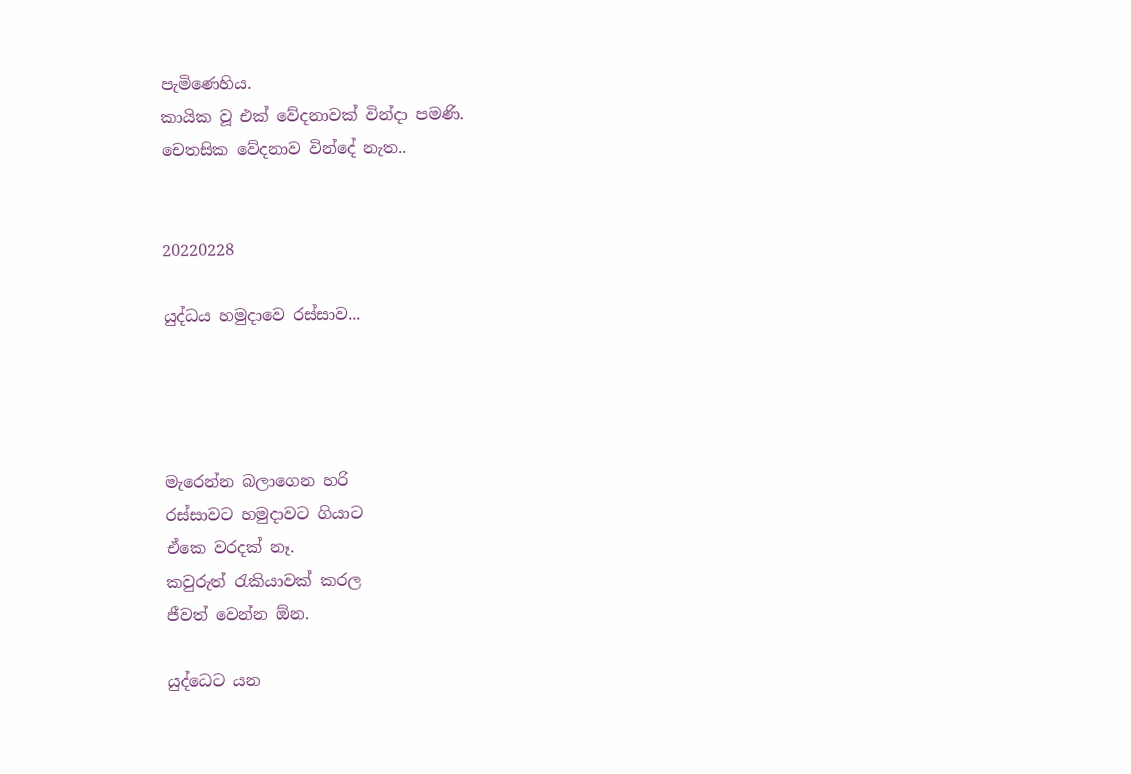පැමිණෙහිය.
කායික වූ එක් වේදනාවක් වින්දා පමණි.
චෙතසික වේදනාව වින්දේ නැත..


20220228

යුද්ධය හමුදාවෙ රස්සාව...




මැරෙන්න බලාගෙන හරි
රස්සාවට හමුදාවට ගියාට
ඒකෙ වරදක් නෑ.
කවුරුත් රැකියාවක් කරල
ජීවත් වෙන්න ඕන.

යුද්ධෙට යන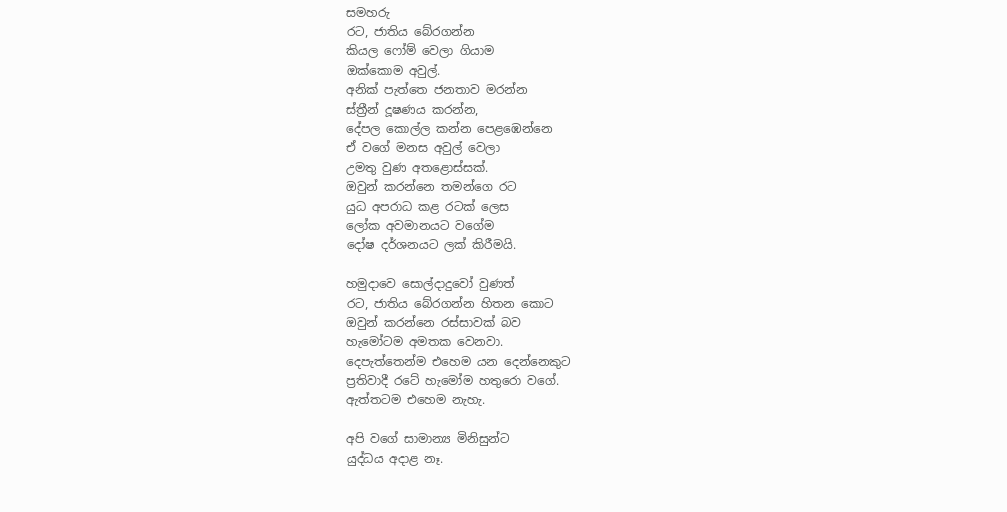සමහරු
රට, ජාතිය බේරගන්න
කියල ෆෝම් වෙලා ගියාම
ඔක්කොම අවුල්.
අනික් පැත්තෙ ජනතාව මරන්න
ස්ත්‍රීන් දූෂණය කරන්න,
දේපල කොල්ල කන්න පෙළඹෙන්නෙ
ඒ වගේ මනස අවුල් වෙලා
උමතු වුණ අතළොස්සක්.
ඔවුන් කරන්නෙ තමන්ගෙ රට
යුධ අපරාධ කළ රටක් ලෙස
ලෝක අවමානයට වගේම
දෝෂ දර්ශනයට ලක් කිරීමයි.

හමුදාවෙ සොල්දාදුවෝ වුණත්
රට, ජාතිය බේරගන්න හිතන කොට
ඔවුන් කරන්නෙ රස්සාවක් බව
හැමෝටම අමතක වෙනවා.
දෙපැත්තෙන්ම එහෙම යන දෙන්නෙකුට
ප්‍රතිවාදී රටේ හැමෝම හතුරො වගේ.
ඇත්තටම එහෙම නැහැ.

අපි වගේ සාමාන්‍ය මිනිසුන්ට
යුද්ධය අදාළ නෑ.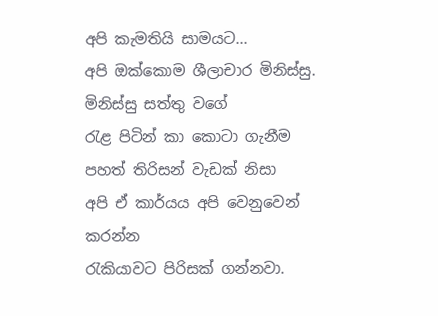අපි කැමතියි සාමයට...
අපි ඔක්කොම ශීලාචාර මිනිස්සු.
මිනිස්සු සත්තු වගේ
රැළ පිටින් කා කොටා ගැනීම
පහත් තිරිසන් වැඩක් නිසා
අපි ඒ කාර්යය අපි වෙනුවෙන් කරන්න
රැකියාවට පිරිසක් ගන්නවා.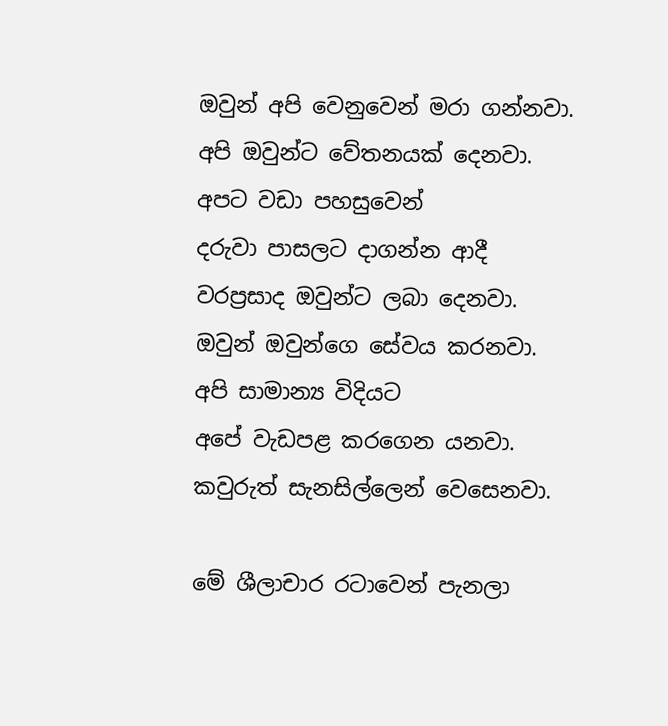ඔවුන් අපි වෙනුවෙන් මරා ගන්නවා.
අපි ඔවුන්ට වේතනයක් දෙනවා.
අපට වඩා පහසුවෙන්
දරුවා පාසලට දාගන්න ආදී
වරප්‍රසාද ඔවුන්ට ලබා දෙනවා.
ඔවුන් ඔවුන්ගෙ සේවය කරනවා.
අපි සාමාන්‍ය විදියට
අපේ වැඩපළ කරගෙන යනවා.
කවුරුත් සැනසිල්ලෙන් වෙසෙනවා.

මේ ශීලාචාර රටාවෙන් පැනලා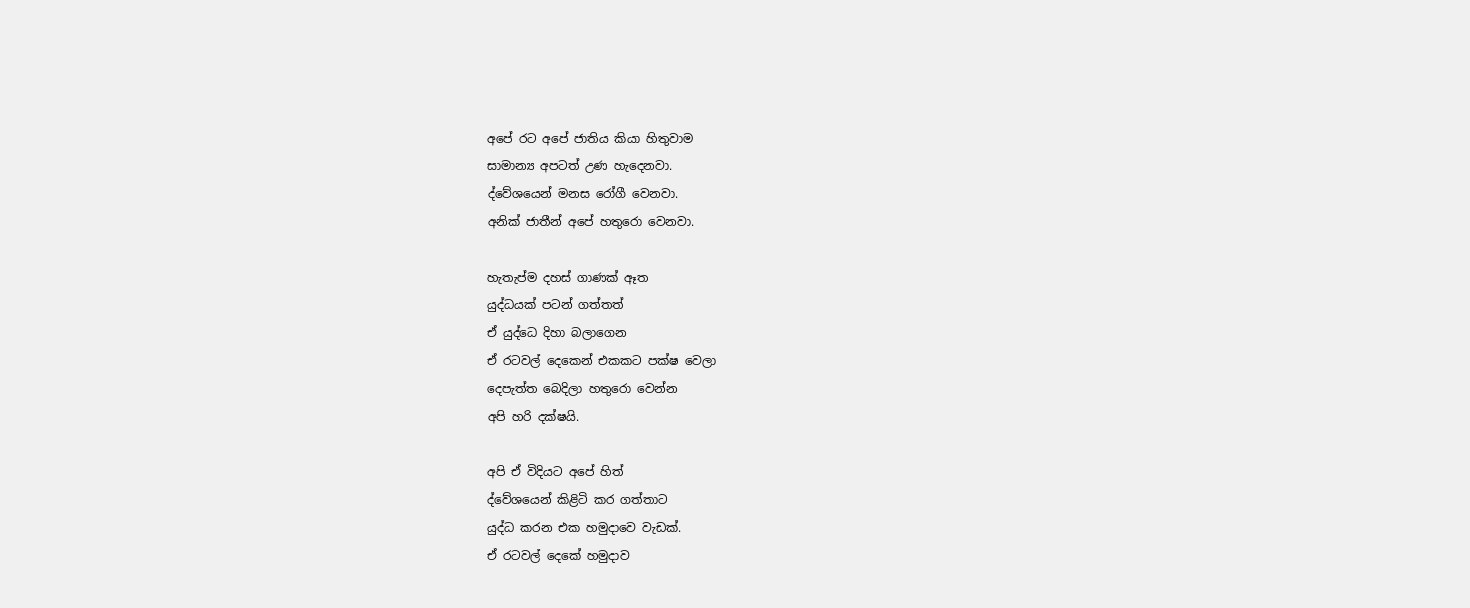අපේ රට අපේ ජාතිය කියා හිතුවාම
සාමාන්‍ය අපටත් උණ හැදෙනවා.
ද්වේශයෙන් මනස රෝගී වෙනවා.
අනික් ජාතීන් අපේ හතුරො වෙනවා.

හැතැප්ම දහස් ගාණක් ඈත
යුද්ධයක් පටන් ගත්තත්
ඒ යුද්ධෙ දිහා බලාගෙන
ඒ රටවල් දෙකෙන් එකකට පක්ෂ වෙලා
දෙපැත්ත බෙදිලා හතුරො වෙන්න
අපි හරි දක්ෂයි.

අපි ඒ විදියට අපේ හිත්
ද්වේශයෙන් කිළිටි කර ගත්තාට
යුද්ධ කරන එක හමුදාවෙ වැඩක්.
ඒ රටවල් දෙකේ හමුදාව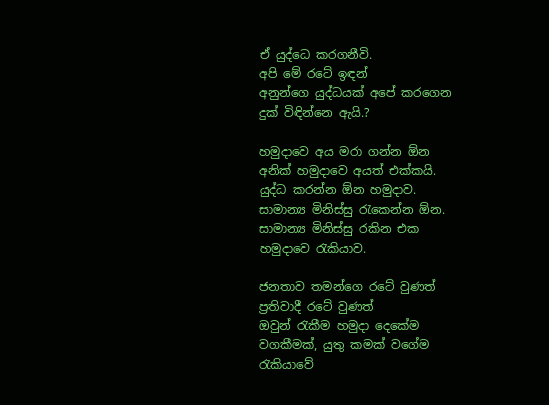ඒ යුද්ධෙ කරගනීවි.
අපි මේ රටේ ඉඳන්
අනුන්ගෙ යුද්ධයක් අපේ කරගෙන
දුක් විඳින්නෙ ඇයි.?

හමුදාවෙ අය මරා ගන්න ඕන
අනික් හමුදාවෙ අයත් එක්කයි.
යුද්ධ කරන්න ඕන හමුදාව.
සාමාන්‍ය මිනිස්සු රැකෙන්න ඕන.
සාමාන්‍ය මිනිස්සු රකින එක
හමුදාවෙ රැකියාව.

ජනතාව තමන්ගෙ රටේ වුණත්
ප්‍රතිවාදී රටේ වුණත්
ඔවුන් රැකීම හමුදා දෙකේම
වගකීමක්, යුතු කමක් වගේම
රැකියාවේ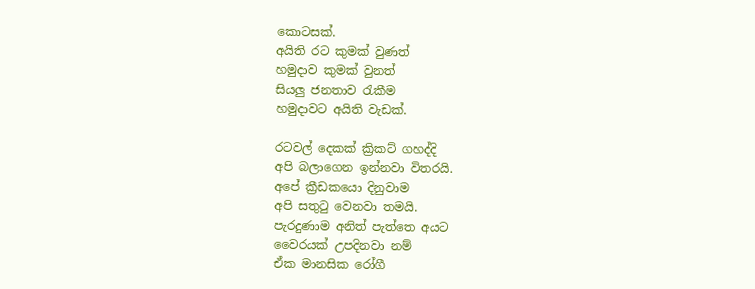කොටසක්.
අයිති රට කුමක් වුණත්
හමුදාව කුමක් වුනත්
සියලු ජනතාව රැකීම
හමුදාවට අයිති වැඩක්.

රටවල් දෙකක් ක්‍රිකට් ගහද්දි
අපි බලාගෙන ඉන්නවා විතරයි.
අපේ ක්‍රීඩකයො දිනුවාම
අපි සතුටු වෙනවා තමයි.
පැරදුණාම අනිත් පැත්තෙ අයට
වෛරයක් උපදිනවා නම්
ඒක මානසික රෝගී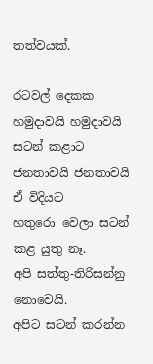තත්වයක්.

රටවල් දෙකක
හමුදාවයි හමුදාවයි සටන් කළාට
ජනතාවයි ජනතාවයි ඒ විදියට
හතුරො වෙලා සටන් කළ යුතු නෑ.
අපි සත්තු-තිරිසන්නු නොවෙයි.
අපිට සටන් කරන්න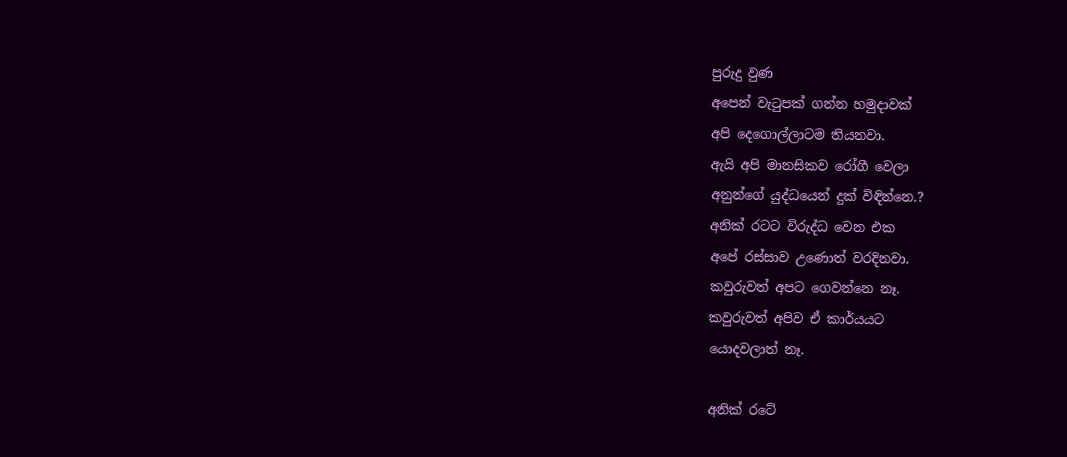පුරුදු වුණ
අපෙන් වැටුපක් ගන්න හමුදාවක්
අපි දෙගොල්ලාටම තියනවා.
ඇයි අපි මානසිකව රෝගී වෙලා
අනුන්ගේ යුද්ධයෙන් දුක් විඳින්නෙ.?
අනික් රටට විරුද්ධ වෙන එක
අපේ රස්සාව උණොත් වරදිනවා.
කවුරුවත් අපට ගෙවන්නෙ නෑ.
කවුරුවත් අපිව ඒ කාර්යයට
යොදවලාත් නෑ.

අනික් රටේ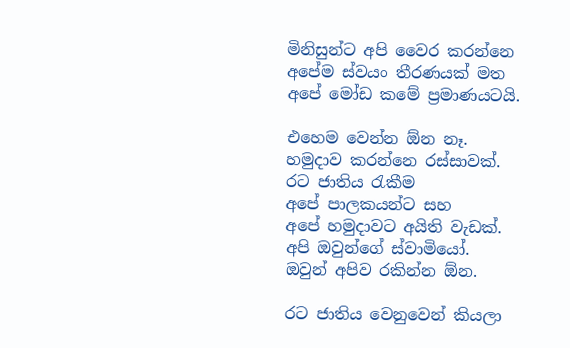මිනිසුන්ට අපි වෛර කරන්නෙ
අපේම ස්වයං තීරණයක් මත
අපේ මෝඩ කමේ ප්‍රමාණයටයි.

එහෙම වෙන්න ඕන නෑ.
හමුදාව කරන්නෙ රස්සාවක්.
රට ජාතිය රැකීම
අපේ පාලකයන්ට සහ
අපේ හමුදාවට අයිති වැඩක්.
අපි ඔවුන්ගේ ස්වාමියෝ.
ඔවුන් අපිව රකින්න ඕන.

රට ජාතිය වෙනුවෙන් කියලා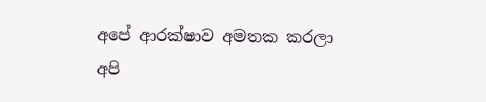අපේ ආරක්ෂාව අමතක කරලා
අපි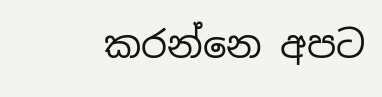කරන්නෙ අපට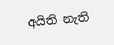අයිති නැති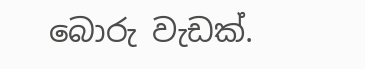බොරු වැඩක්.